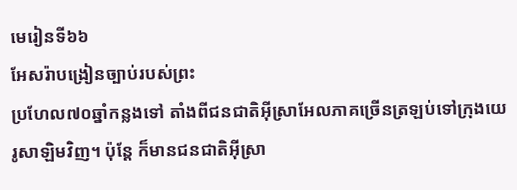មេរៀនទី៦៦
អែសរ៉ាបង្រៀនច្បាប់របស់ព្រះ
ប្រហែល៧០ឆ្នាំកន្លងទៅ តាំងពីជនជាតិអ៊ីស្រាអែលភាគច្រើនត្រឡប់ទៅក្រុងយេរូសាឡិមវិញ។ ប៉ុន្តែ ក៏មានជនជាតិអ៊ីស្រា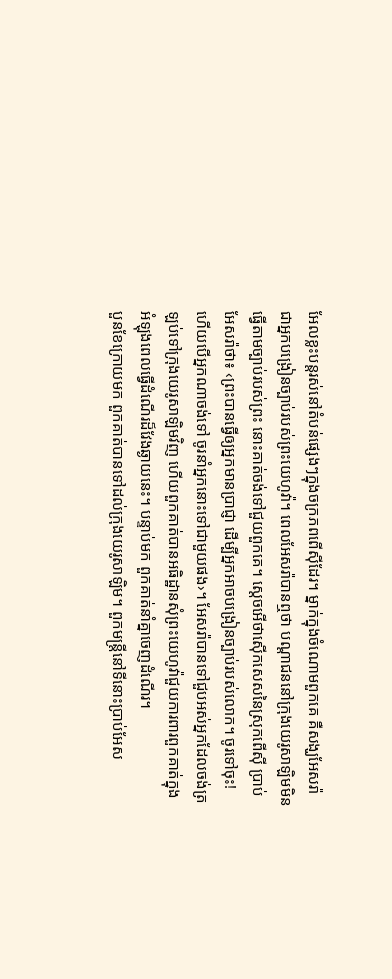អែលខ្លះបន្តរស់នៅតំបន់ផ្សេងៗក្នុងចក្រភពពើស៊ីដែរ។ ម្នាក់ក្នុងចំណោមពួកគេ គឺសង្ឃអែសរ៉ា ជាអ្នកបង្រៀនច្បាប់របស់ព្រះយេហូវ៉ា។ ពេលអែសរ៉ាបានឮថា បណ្ដាជននៅក្រុងយេរូសាឡិមមិនធ្វើតាមច្បាប់របស់ព្រះ នោះគាត់ចង់ទៅជួយពួកគេ។ ស្ដេចអើថាស៊ើកសេសនៃស្រុកពើស៊ី ប្រាប់អែសរ៉ាថា៖ ‹ព្រះបានធ្វើឲ្យអ្នកមានប្រាជ្ញា ដើម្បីអ្នកអាចបង្រៀនច្បាប់របស់លោក។ ចូរទៅចុះ! ហើយបើអ្នកណាចង់ទៅ ចូរនាំអ្នកនោះទៅជាមួយផង›។ អែសរ៉ាបានទៅជួបអស់អ្នកដែលចង់ត្រឡប់ទៅក្រុងយេរូសាឡិមវិញ ហើយពួកគាត់បានអធិដ្ឋានសុំព្រះយេហូវ៉ាជួយការពារពួកគាត់ក្នុងអំឡុងពេលធ្វើដំណើរដ៏វែងឆ្ងាយនេះ។ បន្ទាប់មក ពួកគាត់នាំគ្នាចេញដំណើរ។
បួនខែក្រោយមក ពួកគាត់បានទៅដល់ក្រុងយេរូសាឡិម។ ពួកមន្ត្រីនៅទីនោះប្រាប់អែស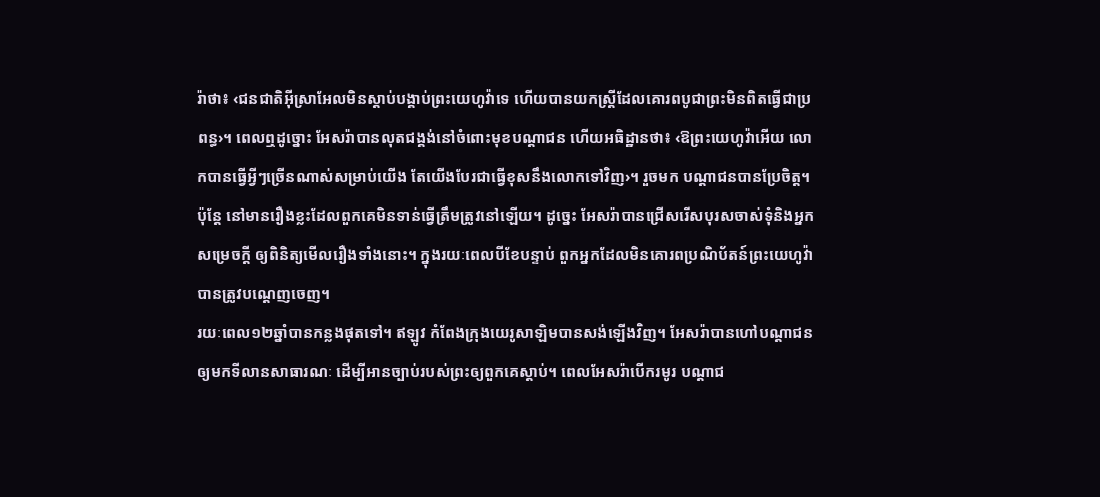រ៉ាថា៖ ‹ជនជាតិអ៊ីស្រាអែលមិនស្ដាប់បង្គាប់ព្រះយេហូវ៉ាទេ ហើយបានយកស្ត្រីដែលគោរពបូជាព្រះមិនពិតធ្វើជាប្រពន្ធ›។ ពេលឮដូច្នោះ អែសរ៉ាបានលុតជង្គង់នៅចំពោះមុខបណ្ដាជន ហើយអធិដ្ឋានថា៖ ‹ឱព្រះយេហូវ៉ាអើយ លោកបានធ្វើអ្វីៗច្រើនណាស់សម្រាប់យើង តែយើងបែរជាធ្វើខុសនឹងលោកទៅវិញ›។ រួចមក បណ្ដាជនបានប្រែចិត្ត។ ប៉ុន្តែ នៅមានរឿងខ្លះដែលពួកគេមិនទាន់ធ្វើត្រឹមត្រូវនៅឡើយ។ ដូច្នេះ អែសរ៉ាបានជ្រើសរើសបុរសចាស់ទុំនិងអ្នកសម្រេចក្ដី ឲ្យពិនិត្យមើលរឿងទាំងនោះ។ ក្នុងរយៈពេលបីខែបន្ទាប់ ពួកអ្នកដែលមិនគោរពប្រណិប័តន៍ព្រះយេហូវ៉ាបានត្រូវបណ្ដេញចេញ។
រយៈពេល១២ឆ្នាំបានកន្លងផុតទៅ។ ឥឡូវ កំពែងក្រុងយេរូសាឡិមបានសង់ឡើងវិញ។ អែសរ៉ាបានហៅបណ្ដាជនឲ្យមកទីលានសាធារណៈ ដើម្បីអានច្បាប់របស់ព្រះឲ្យពួកគេស្ដាប់។ ពេលអែសរ៉ាបើករមូរ បណ្ដាជ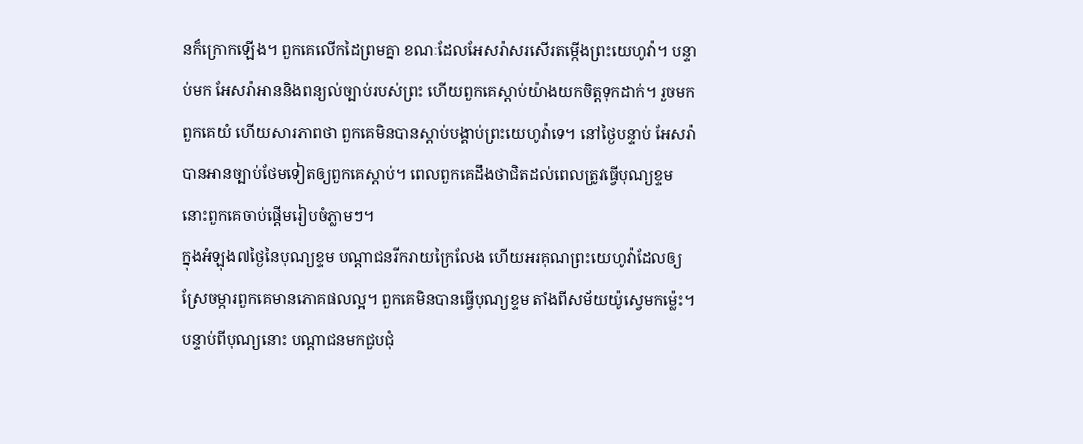នក៏ក្រោកឡើង។ ពួកគេលើកដៃព្រមគ្នា ខណៈដែលអែសរ៉ាសរសើរតម្កើងព្រះយេហូវ៉ា។ បន្ទាប់មក អែសរ៉ាអាននិងពន្យល់ច្បាប់របស់ព្រះ ហើយពួកគេស្ដាប់យ៉ាងយកចិត្តទុកដាក់។ រួចមក ពួកគេយំ ហើយសារភាពថា ពួកគេមិនបានស្ដាប់បង្គាប់ព្រះយេហូវ៉ាទេ។ នៅថ្ងៃបន្ទាប់ អែសរ៉ាបានអានច្បាប់ថែមទៀតឲ្យពួកគេស្ដាប់។ ពេលពួកគេដឹងថាជិតដល់ពេលត្រូវធ្វើបុណ្យខ្ទម នោះពួកគេចាប់ផ្ដើមរៀបចំភ្លាមៗ។
ក្នុងអំឡុង៧ថ្ងៃនៃបុណ្យខ្ទម បណ្ដាជនរីករាយក្រៃលែង ហើយអរគុណព្រះយេហូវ៉ាដែលឲ្យស្រែចម្ការពួកគេមានភោគផលល្អ។ ពួកគេមិនបានធ្វើបុណ្យខ្ទម តាំងពីសម័យយ៉ូស្វេមកម្ល៉េះ។ បន្ទាប់ពីបុណ្យនោះ បណ្ដាជនមកជួបជុំ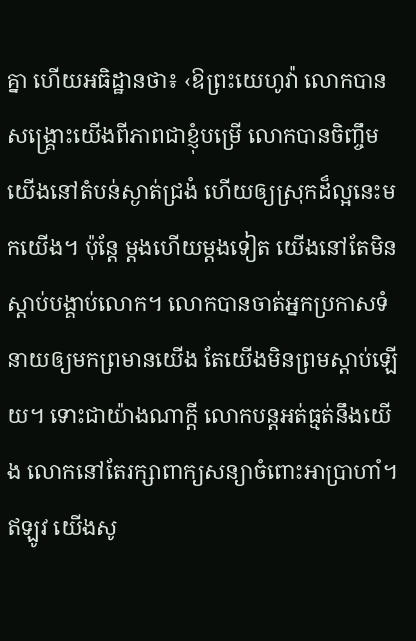គ្នា ហើយអធិដ្ឋានថា៖ ‹ឱព្រះយេហូវ៉ា លោកបានសង្គ្រោះយើងពីភាពជាខ្ញុំបម្រើ លោកបានចិញ្ចឹមយើងនៅតំបន់ស្ងាត់ជ្រងំ ហើយឲ្យស្រុកដ៏ល្អនេះមកយើង។ ប៉ុន្តែ ម្ដងហើយម្ដងទៀត យើងនៅតែមិនស្ដាប់បង្គាប់លោក។ លោកបានចាត់អ្នកប្រកាសទំនាយឲ្យមកព្រមានយើង តែយើងមិនព្រមស្ដាប់ឡើយ។ ទោះជាយ៉ាងណាក្ដី លោកបន្តអត់ធ្មត់នឹងយើង លោកនៅតែរក្សាពាក្យសន្យាចំពោះអាប្រាហាំ។ ឥឡូវ យើងសូ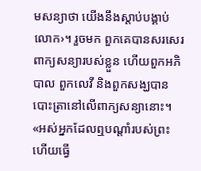មសន្យាថា យើងនឹងស្ដាប់បង្គាប់លោក›។ រួចមក ពួកគេបានសរសេរពាក្យសន្យារបស់ខ្លួន ហើយពួកអភិបាល ពួកលេវី និងពួកសង្ឃបានបោះត្រានៅលើពាក្យសន្យានោះ។
«អស់អ្នកដែលឮបណ្ដាំរបស់ព្រះ ហើយធ្វើ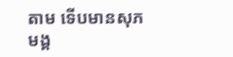តាម ទើបមានសុភមង្គ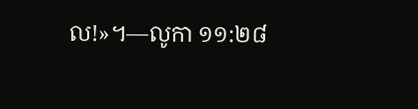ល!»។—លូកា ១១:២៨